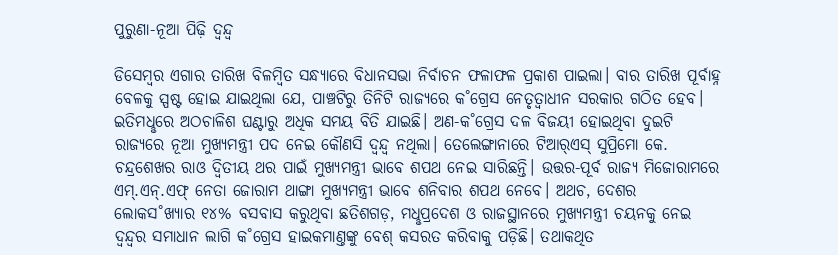ପୁରୁଣା-ନୂଆ ପିଢ଼ି ଦ୍ବନ୍ଦ୍ବ

ଡିସେମ୍ବର ଏଗାର ତାରିଖ ବିଳମ୍ବିତ ସନ୍ଧ୍ୟାରେ ବିଧାନସଭା ନିର୍ବାଚନ ଫଳାଫଳ ପ୍ରକାଶ ପାଇଲା। ବାର ତାରିଖ ପୂର୍ବାହ୍ନ ବେଳକୁ ସ୍ପଷ୍ଟ ହୋଇ ଯାଇଥିଲା ଯେ, ପାଞ୍ଚଟିରୁ ତିନିଟି ରାଜ୍ୟରେ କ˚ଗ୍ରେସ ନେତୃତ୍ବାଧୀନ ସରକାର ଗଠିତ ହେବ। ଇତିମଧୢରେ ଅଠଚାଳିଶ ଘଣ୍ଟାରୁ ଅଧିକ ସମୟ ବିତି ଯାଇଛି। ଅଣ-କ˚ଗ୍ରେସ ଦଳ ବିଜୟୀ ହୋଇଥିବା ଦୁଇଟି ରାଜ୍ୟରେ ନୂଆ ମୁଖ୍ୟମନ୍ତ୍ରୀ ପଦ ନେଇ କୌଣସି ଦ୍ବନ୍ଦ୍ବ ନଥିଲା। ତେଲେଙ୍ଗାନାରେ ଟିଆର‌୍‌ଏସ୍‌ ସୁପ୍ରିମୋ କେ. ଚନ୍ଦ୍ରଶେଖର ରାଓ ଦ୍ବିତୀୟ ଥର ପାଇଁ ମୁଖ୍ୟମନ୍ତ୍ରୀ ଭାବେ ଶପଥ ନେଇ ସାରିଛନ୍ତି। ଉତ୍ତର-ପୂର୍ବ ରାଜ୍ୟ ମିଜୋରାମରେ ଏମ୍‌.ଏନ୍‌.ଏଫ୍‌ ନେତା ଜୋରାମ ଥାଙ୍ଗା ମୁଖ୍ୟମନ୍ତ୍ରୀ ଭାବେ ଶନିବାର ଶପଥ ନେବେ। ଅଥଚ, ଦେଶର ଲୋକସ˚ଖ୍ୟାର ୧୪% ବସବାସ କରୁଥିବା ଛତିଶଗଡ଼, ମଧୢପ୍ରଦେଶ ଓ ରାଜସ୍ଥାନରେ ମୁଖ୍ୟମନ୍ତ୍ରୀ ଚୟନକୁ ନେଇ ଦ୍ବନ୍ଦ୍ବର ସମାଧାନ ଲାଗି କ˚ଗ୍ରେସ ହାଇକମାଣ୍ତଙ୍କୁ ବେଶ୍‌ କସରତ କରିବାକୁ ପଡ଼ିଛି। ତଥାକଥିତ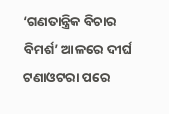‘ଗଣତାନ୍ତ୍ରିକ ବିଚାର ବିମର୍ଶ’ ଆଳରେ ଦୀର୍ଘ ଟଣାଓଟରା ପରେ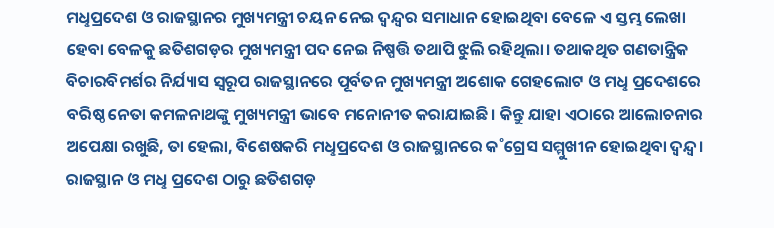ମଧୢପ୍ରଦେଶ ଓ ରାଜସ୍ଥାନର ମୁଖ୍ୟମନ୍ତ୍ରୀ ଚୟନ ନେଇ ଦ୍ବନ୍ଦ୍ବର ସମାଧାନ ହୋଇଥିବା ବେଳେ ଏ ସ୍ତମ୍ଭ ଲେଖା ହେବା ବେଳକୁ ଛତିଶଗଡ଼ର ମୁଖ୍ୟମନ୍ତ୍ରୀ ପଦ ନେଇ ନିଷ୍ପତ୍ତି ତଥାପି ଝୁଲି ରହିଥିଲା। ତଥାକଥିତ ଗଣତାନ୍ତ୍ରିକ ବିଚାରବିମର୍ଶର ନିର୍ଯ୍ୟାସ ସ୍ବରୂପ ରାଜସ୍ଥାନରେ ପୂର୍ବତନ ମୁଖ୍ୟମନ୍ତ୍ରୀ ଅଶୋକ ଗେହଲୋଟ ଓ ମଧୢ ପ୍ରଦେଶରେ ବରିଷ୍ଠ ନେତା କମଳନାଥଙ୍କୁ ମୁଖ୍ୟମନ୍ତ୍ରୀ ଭାବେ ମନୋନୀତ କରାଯାଇଛି। କିନ୍ତୁ ଯାହା ଏଠାରେ ଆଲୋଚନାର ଅପେକ୍ଷା ରଖୁଛି, ତା ହେଲା, ବିଶେଷକରି ମଧୢପ୍ରଦେଶ ଓ ରାଜସ୍ଥାନରେ କ˚ଗ୍ରେସ ସମ୍ମୁଖୀନ ହୋଇଥିବା ଦ୍ବନ୍ଦ୍ବ। ରାଜସ୍ଥାନ ଓ ମଧୢ ପ୍ରଦେଶ ଠାରୁ ଛତିଶଗଡ଼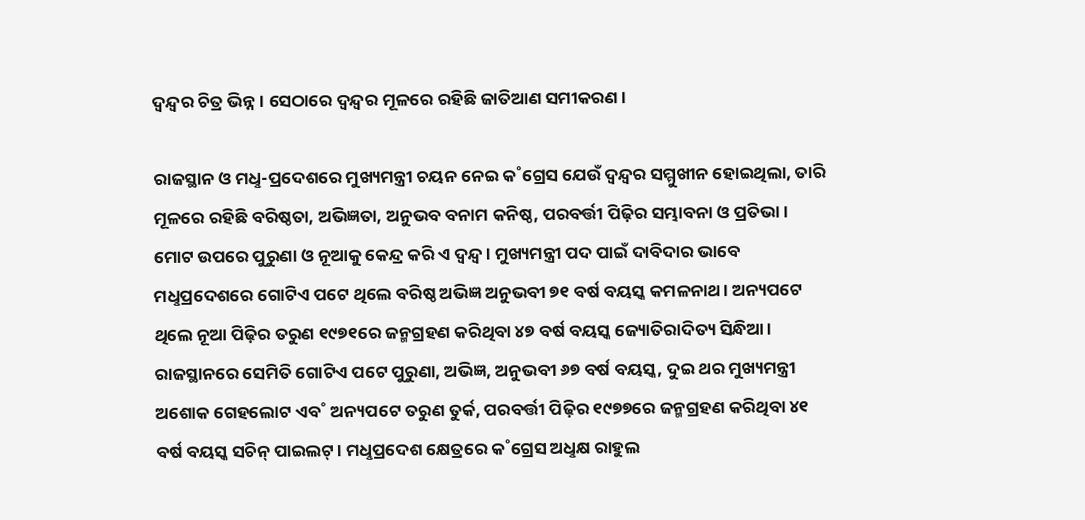ଦ୍ବନ୍ଦ୍ବର ଚିତ୍ର ଭିନ୍ନ। ସେଠାରେ ଦ୍ବନ୍ଦ୍ବର ମୂଳରେ ରହିଛି ଜାତିଆଣ ସମୀକରଣ।

ରାଜସ୍ଥାନ ଓ ମଧୢ-ପ୍ରଦେଶରେ ମୁଖ୍ୟମନ୍ତ୍ରୀ ଚୟନ ନେଇ କ˚ଗ୍ରେସ ଯେଉଁ ଦ୍ବନ୍ଦ୍ବର ସମ୍ମୁଖୀନ ହୋଇଥିଲା, ତାରି ମୂଳରେ ରହିଛି ବରିଷ୍ଠତା, ଅଭିଜ୍ଞତା, ଅନୁଭବ ବନାମ କନିଷ୍ଠ, ପରବର୍ତ୍ତୀ ପିଢ଼ିର ସମ୍ଭାବନା ଓ ପ୍ରତିଭା। ମୋଟ ଉପରେ ପୁରୁଣା ଓ ନୂଆକୁ କେନ୍ଦ୍ର କରି ଏ ଦ୍ବନ୍ଦ୍ବ। ମୁଖ୍ୟମନ୍ତ୍ରୀ ପଦ ପାଇଁ ଦାବିଦାର ଭାବେ ମଧୢପ୍ରଦେଶରେ ଗୋଟିଏ ପଟେ ଥିଲେ ବରିଷ୍ଠ ଅଭିଜ୍ଞ ଅନୁଭବୀ ୭୧ ବର୍ଷ ବୟସ୍କ କମଳନାଥ। ଅନ୍ୟପଟେ ଥିଲେ ନୂଆ ପିଢ଼ିର ତରୁଣ ୧୯୭୧ରେ ଜନ୍ମଗ୍ରହଣ କରିଥିବା ୪୭ ବର୍ଷ ବୟସ୍କ ଜ୍ୟୋତିରାଦିତ୍ୟ ସିନ୍ଧିଆ। ରାଜସ୍ଥାନରେ ସେମିତି ଗୋଟିଏ ପଟେ ପୁରୁଣା, ଅଭିଜ୍ଞ, ଅନୁଭବୀ ୬୭ ବର୍ଷ ବୟସ୍କ, ଦୁଇ ଥର ମୁଖ୍ୟମନ୍ତ୍ରୀ ଅଶୋକ ଗେହଲୋଟ ଏବ˚ ଅନ୍ୟପଟେ ତରୁଣ ତୁର୍କ, ପରବର୍ତ୍ତୀ ପିଢ଼ିର ୧୯୭୭ରେ ଜନ୍ମଗ୍ରହଣ କରିଥିବା ୪୧ ବର୍ଷ ବୟସ୍କ ସଚିନ୍‌ ପାଇଲଟ୍‌। ମଧୢପ୍ରଦେଶ କ୍ଷେତ୍ରରେ କ˚ଗ୍ରେସ ଅଧୢକ୍ଷ ରାହୁଲ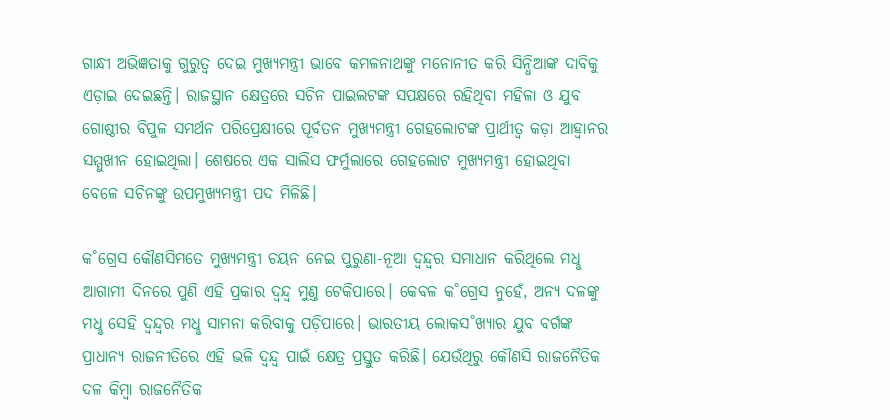ଗାନ୍ଧୀ ଅଭିଜ୍ଞତାକୁ ଗୁରୁତ୍ବ ଦେଇ ମୁଖ୍ୟମନ୍ତ୍ରୀ ଭାବେ କମଳନାଥଙ୍କୁ ମନୋନୀତ କରି ସିନ୍ଧିଆଙ୍କ ଦାବିକୁ ଏଡ଼ାଇ ଦେଇଛନ୍ତି। ରାଜସ୍ଥାନ କ୍ଷେତ୍ରରେ ସଚିନ ପାଇଲଟଙ୍କ ସପକ୍ଷରେ ରହିଥିବା ମହିଳା ଓ ଯୁବ ଗୋଷ୍ଠୀର ବିପୁଳ ସମର୍ଥନ ପରିପ୍ରେକ୍ଷୀରେ ପୂର୍ବତନ ମୁଖ୍ୟମନ୍ତ୍ରୀ ଗେହଲୋଟଙ୍କ ପ୍ରାର୍ଥୀତ୍ବ କଡ଼ା ଆହ୍ବାନର ସମ୍ମୁଖୀନ ହୋଇଥିଲା। ଶେଷରେ ଏକ ସାଲିସ ଫର୍ମୁଲାରେ ଗେହଲୋଟ ମୁଖ୍ୟମନ୍ତ୍ରୀ ହୋଇଥିବା ବେଳେ ସଚିନଙ୍କୁ ଉପମୁଖ୍ୟମନ୍ତ୍ରୀ ପଦ ମିଳିଛି।

କ˚ଗ୍ରେସ କୌଣସିମତେ ମୁଖ୍ୟମନ୍ତ୍ରୀ ଚୟନ ନେଇ ପୁରୁଣା-ନୂଆ ଦ୍ବନ୍ଦ୍ବର ସମାଧାନ କରିଥିଲେ ମଧୢ ଆଗାମୀ ଦିନରେ ପୁଣି ଏହି ପ୍ରକାର ଦ୍ବନ୍ଦ୍ବ ମୁଣ୍ତ ଟେକିପାରେ। କେବଳ କ˚ଗ୍ରେସ ନୁହେଁ, ଅନ୍ୟ ଦଳଙ୍କୁ ମଧୢ ସେହି ଦ୍ବନ୍ଦ୍ବର ମଧୢ ସାମନା କରିବାକୁ ପଡ଼ିପାରେ। ଭାରତୀୟ ଲୋକସ˚ଖ୍ୟାର ଯୁବ ବର୍ଗଙ୍କ ପ୍ରାଧାନ୍ୟ ରାଜନୀତିରେ ଏହି ଭଳି ଦ୍ବନ୍ଦ୍ବ ପାଇଁ କ୍ଷେତ୍ର ପ୍ରସ୍ତୁତ କରିଛି। ଯେଉଁଥିରୁ କୌଣସି ରାଜନୈତିକ ଦଳ କିମ୍ବା ରାଜନୈତିକ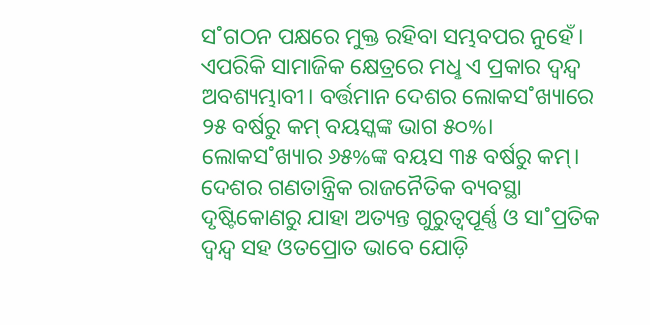ସ˚ଗଠନ ପକ୍ଷରେ ମୁକ୍ତ ରହିବା ସମ୍ଭବପର ନୁହେଁ। ଏପରିକି ସାମାଜିକ କ୍ଷେତ୍ରରେ ମଧୢ ଏ ପ୍ରକାର ଦ୍ବନ୍ଦ୍ବ ଅବଶ୍ୟମ୍ଭାବୀ। ବର୍ତ୍ତମାନ ଦେଶର ଲୋକସ˚ଖ୍ୟାରେ ୨୫ ବର୍ଷରୁ କମ୍‌ ବୟସ୍କଙ୍କ ଭାଗ ୫୦%। ଲୋକସ˚ଖ୍ୟାର ୬୫%ଙ୍କ ବୟସ ୩୫ ବର୍ଷରୁ କମ୍‌। ଦେଶର ଗଣତାନ୍ତ୍ରିକ ରାଜନୈତିକ ବ୍ୟବସ୍ଥା ଦୃଷ୍ଟିକୋଣରୁ ଯାହା ଅତ୍ୟନ୍ତ ଗୁରୁତ୍ବପୂର୍ଣ୍ଣ ଓ ସା˚ପ୍ରତିକ ଦ୍ବନ୍ଦ୍ବ ସହ ଓତପ୍ରୋତ ଭାବେ ଯୋଡ଼ି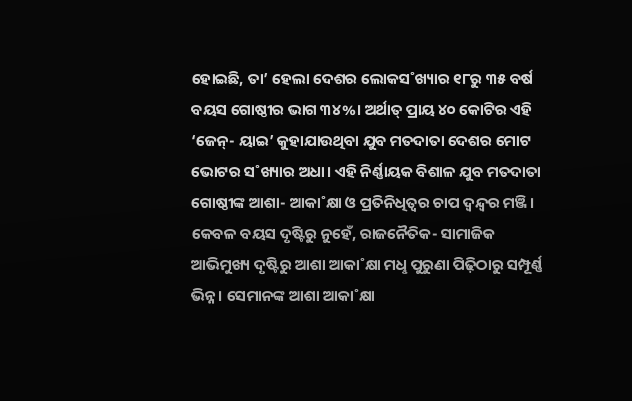ହୋଇଛି, ତା’ ହେଲା ଦେଶର ଲୋକସ˚ଖ୍ୟାର ୧୮ରୁ ୩୫ ବର୍ଷ ବୟସ ଗୋଷ୍ଠୀର ଭାଗ ୩୪%। ଅର୍ଥାତ୍‌ ପ୍ରାୟ ୪୦ କୋଟିର ଏହି ‘ଜେନ୍‌- ୟାଇ’ କୁହାଯାଉଥିବା ଯୁବ ମତଦାତା ଦେଶର ମୋଟ ଭୋଟର ସ˚ଖ୍ୟାର ଅଧା। ଏହି ନିର୍ଣ୍ଣାୟକ ବିଶାଳ ଯୁବ ମତଦାତା ଗୋଷ୍ଠୀଙ୍କ ଆଶା- ଆକା˚କ୍ଷା ଓ ପ୍ରତିନିଧିତ୍ବର ଚାପ ଦ୍ବନ୍ଦ୍ବର ମଞ୍ଜି। କେବଳ ବୟସ ଦୃଷ୍ଟିରୁ ନୁହେଁ, ରାଜନୈତିକ- ସାମାଜିକ ଆଭିମୁଖ୍ୟ ଦୃଷ୍ଟିରୁ ଆଶା ଆକା˚କ୍ଷା ମଧୢ ପୁରୁଣା ପିଢ଼ିଠାରୁ ସମ୍ପୂର୍ଣ୍ଣ ଭିନ୍ନ। ସେମାନଙ୍କ ଆଶା ଆକା˚କ୍ଷା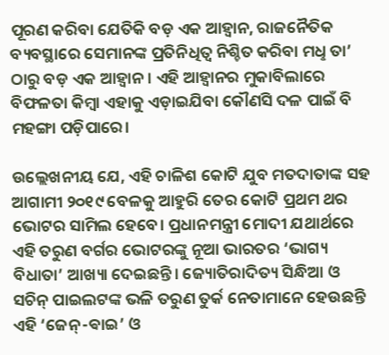ପୂରଣ କରିବା ଯେତିକି ବଡ଼ ଏକ ଆହ୍ବାନ, ରାଜନୈତିକ ବ୍ୟବସ୍ଥାରେ ସେମାନଙ୍କ ପ୍ରତିନିଧିତ୍ବ ନିଶ୍ଚିତ କରିବା ମଧୢ ତା’ ଠାରୁ ବଡ଼ ଏକ ଆହ୍ବାନ। ଏହି ଆହ୍ବାନର ମୁକାବିଲାରେ ବିଫଳତା କିମ୍ବା ଏହାକୁ ଏଡ଼ାଇଯିବା କୌଣସି ଦଳ ପାଇଁ ବି ମହଙ୍ଗା ପଡ଼ିପାରେ।

ଉଲ୍ଲେଖନୀୟ ଯେ, ଏହି ଚାଳିଶ କୋଟି ଯୁବ ମତଦାତାଙ୍କ ସହ ଆଗାମୀ ୨୦୧୯ ବେଳକୁ ଆହୁରି ତେର କୋଟି ପ୍ରଥମ ଥର ଭୋଟର ସାମିଲ ହେବେ। ପ୍ରଧାନମନ୍ତ୍ରୀ ମୋଦୀ ଯଥାର୍ଥରେ ଏହି ତରୁଣ ବର୍ଗର ଭୋଟରଙ୍କୁ ନୂଆ ଭାରତର ‘ଭାଗ୍ୟ ବିଧାତା’ ଆଖ୍ୟା ଦେଇଛନ୍ତି। ଜ୍ୟୋତିରାଦିତ୍ୟ ସିନ୍ଧିଆ ଓ ସଚିନ୍‌ ପାଇଲଟଙ୍କ ଭଳି ତରୁଣ ତୁର୍କ ନେତାମାନେ ହେଉଛନ୍ତି ଏହି ‘ଜେନ୍‌-ଵାଇ’ ଓ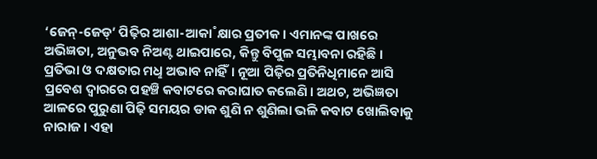‘ଜେନ୍‌-ଜେଡ୍‌’ ପିଢ଼ିର ଆଶା-ଆକା˚କ୍ଷାର ପ୍ରତୀକ। ଏମାନଙ୍କ ପାଖରେ ଅଭିଜ୍ଞତା, ଅନୁଭବ ନିଅଣ୍ଟ ଥାଇପାରେ, କିନ୍ତୁ ବିପୁଳ ସମ୍ଭାବନା ରହିଛି। ପ୍ରତିଭା ଓ ଦକ୍ଷତାର ମଧୢ ଅଭାବ ନାହିଁ। ନୂଆ ପିଢ଼ିର ପ୍ରତିନିଧିମାନେ ଆସି ପ୍ରବେଶ ଦ୍ବାରରେ ପହଞ୍ଚି କବାଟରେ କରାଘାତ କଲେଣି। ଅଥଚ, ଅଭିଜ୍ଞତା ଆଳରେ ପୁରୁଣା ପିଢ଼ି ସମୟର ଡାକ ଶୁଣି ନ ଶୁଣିଲା ଭଳି କବାଟ ଖୋଲିବାକୁ ନାରାଜ। ଏହା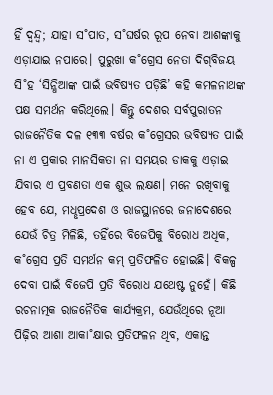ହିଁ ଦ୍ବନ୍ଦ୍ବ; ଯାହା ସ˚ପାତ, ସ˚ଘର୍ଷର ରୂପ ନେବା ଆଶଙ୍କାକୁ ଏଡ଼ାଯାଇ ନପାରେ। ପୁରୁଖା କ˚ଗ୍ରେସ ନେତା ଦିଗ୍‌ବିଜୟ ସି˚ହ ‘ସିନ୍ଧିଆଙ୍କ ପାଇଁ ଭବିଷ୍ୟତ ପଡ଼ିଛି’ କହି କମଳନାଥଙ୍କ ପକ୍ଷ ସମର୍ଥନ କରିଥିଲେ। କିନ୍ତୁ ଦେଶର ସର୍ବପୁରାତନ ରାଜନୈତିକ ଦଳ ୧୩୩ ବର୍ଷର କ˚ଗ୍ରେସର ଭବିଷ୍ୟତ ପାଇଁ ନା ଏ ପ୍ରକାର ମାନସିକତା ନା ସମୟର ଡାକକୁ ଏଡ଼ାଇ ଯିବାର ଏ ପ୍ରବଣତା ଏକ ଶୁଭ ଲକ୍ଷଣ। ମନେ ରଖିବାକୁ ହେବ ଯେ, ମଧୢପ୍ରଦେଶ ଓ ରାଜସ୍ଥାନରେ ଜନାଦେଶରେ ଯେଉଁ ଚିତ୍ର ମିଳିଛି, ତହିଁରେ ବିଜେପିକୁ ବିରୋଧ ଅଧିକ, କ˚ଗ୍ରେସ ପ୍ରତି ସମର୍ଥନ କମ୍‌ ପ୍ରତିଫଳିତ ହୋଇଛି। ବିକଳ୍ପ ଦେବା ପାଇଁ ବିଜେପି ପ୍ରତି ବିରୋଧ ଯଥେଷ୍ଟ ନୁହେଁ। କିଛି ରଚନାତ୍ମକ ରାଜନୈତିକ କାର୍ଯ୍ୟକ୍ରମ, ଯେଉଁଥିରେ ନୂଆ ପିଢ଼ିର ଆଶା ଆକା˚କ୍ଷାର ପ୍ରତିଫଳନ ଥିବ, ଏକାନ୍ତ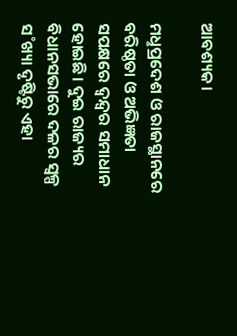ଆବଶ୍ୟକ।

ମଧୢପ୍ରଦେଶ ଓ ରାଜସ୍ଥାନରେ ବରିଷ୍ଠତା ଓ ଅଭିଜ୍ଞତା ସପକ୍ଷରେ ଦ୍ବନ୍ଦ୍ବର ସମାଧାନ ହୋଇଛି। ଦୁଇ ରାଜ୍ୟର ବିଧାନସଭାରେ ଦଳର ସ୍ବଳ୍ପ ସ˚ଖ୍ୟା ଦୃଷ୍ଟିରୁ ଏହା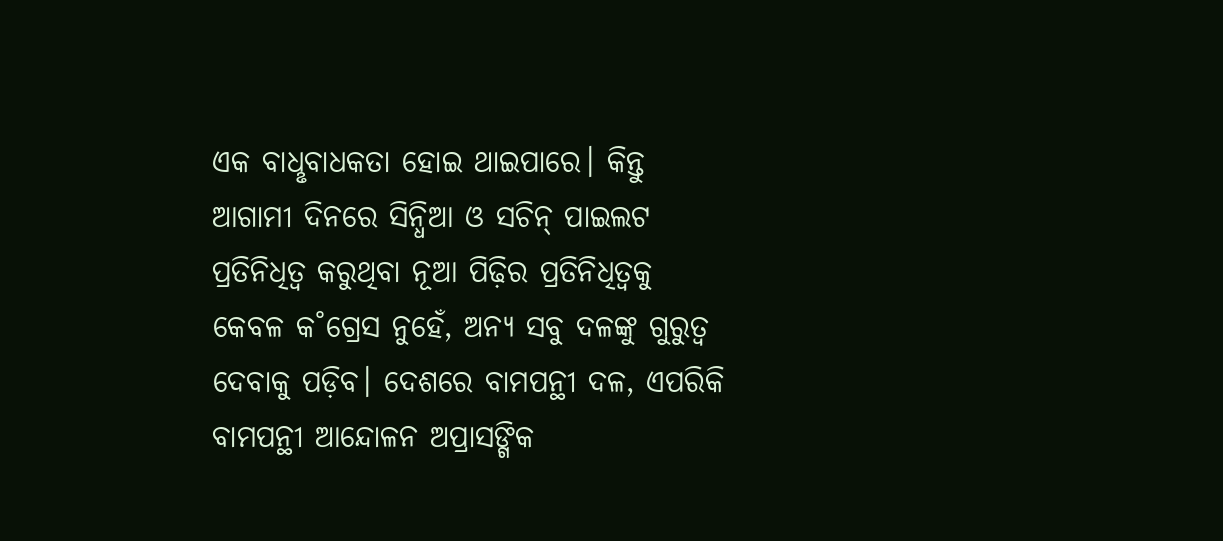ଏକ ବାଧୢବାଧକତା ହୋଇ ଥାଇପାରେ। କିନ୍ତୁ ଆଗାମୀ ଦିନରେ ସିନ୍ଧିଆ ଓ ସଚିନ୍‌ ପାଇଲଟ ପ୍ରତିନିଧିତ୍ବ କରୁଥିବା ନୂଆ ପିଢ଼ିର ପ୍ରତିନିଧିତ୍ବକୁ କେବଳ କ˚ଗ୍ରେସ ନୁହେଁ, ଅନ୍ୟ ସବୁ ଦଳଙ୍କୁ ଗୁରୁତ୍ବ ଦେବାକୁ ପଡ଼ିବ। ଦେଶରେ ବାମପନ୍ଥୀ ଦଳ, ଏପରିକି ବାମପନ୍ଥୀ ଆନ୍ଦୋଳନ ଅପ୍ରାସଙ୍ଗିକ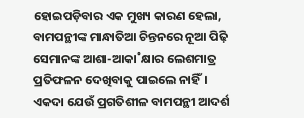ହୋଇପଡ଼ିବାର ଏକ ମୁଖ୍ୟ କାରଣ ହେଲା, ବାମପନ୍ଥୀଙ୍କ ମାନ୍ଧାତିଆ ଚିନ୍ତନରେ ନୂଆ ପିଢ଼ି ସେମାନଙ୍କ ଆଶା-ଆକା˚କ୍ଷାର ଲେଶମାତ୍ର ପ୍ରତିଫଳନ ଦେଖିବାକୁ ପାଇଲେ ନାହିଁ। ଏକଦା ଯେଉଁ ପ୍ରଗତିଶୀଳ ବାମପନ୍ଥୀ ଆଦର୍ଶ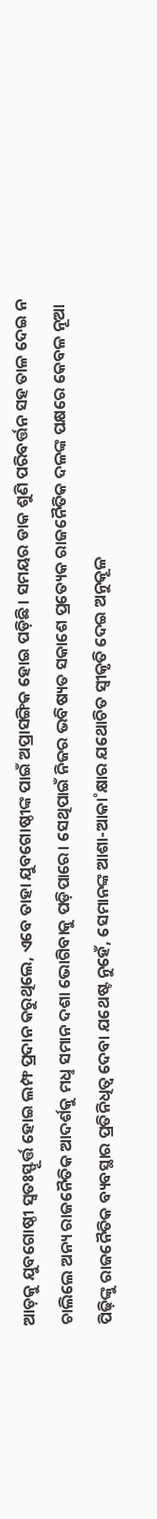ଆଡ଼କୁ ଯୁବଗୋଷ୍ଠୀ ସ୍ବତଃସ୍ଫୂର୍ତ୍ତ ହୋଇ ଲମ୍ଫ ପ୍ରଦାନ କରୁଥିଲେ, ଏବେ ତାହା ଯୁବଗୋଷ୍ଠୀଙ୍କ ପାଇଁ ଅପ୍ରାସଙ୍ଗିକ ହୋଇ ପଡ଼ିଛି। ସମୟର ଡାକ ଶୁଣି ପରିବର୍ତ୍ତନ ସହ ତାଳ ଦେଇ ନ ଚାଲିଲେ ଅନ୍ୟ ରାଜନୈତିକ ଆଦର୍ଶକୁ ମଧୢ ସମାନ ଦଶା ଭୋଗିବାକୁ ପଡ଼ିପାରେ। ସେଥିପାଇଁ ନିଜର ଭବିଷ୍ୟତ ସକାଶେ ପ୍ରତ୍ୟେକ ରାଜନୈତିକ ଦଳଙ୍କ ପକ୍ଷରେ କେବଳ ନୂଆ ପିଢ଼ିଙ୍କୁ ରାଜନୈତିକ ବ୍ୟବସ୍ଥାର ପ୍ରତିନିଧିତ୍ବ ଦେବା ଯଥେଷ୍ଟ ନୁହେଁ, ସେମାନଙ୍କ ଆଶା-ଆକା˚କ୍ଷାର ଯଥୋଚିତ ସ୍ବୀକୃତି ଦେଇ ଅନୁକୂଳ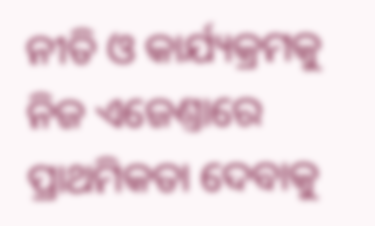ନୀତି ଓ କାର୍ଯ୍ୟକ୍ରମକୁ ନିଜ ଏଜେଣ୍ତାରେ ପ୍ରାଥମିକତା ଦେବାକୁ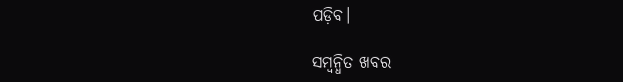ପଡ଼ିବ।

ସମ୍ବନ୍ଧିତ ଖବର